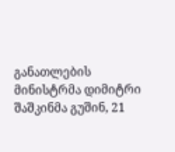განათლების მინისტრმა დიმიტრი შაშკინმა გუშინ, 21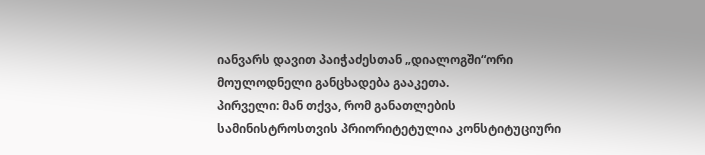იანვარს დავით პაიჭაძესთან „დიალოგში“ორი მოულოდნელი განცხადება გააკეთა.
პირველი: მან თქვა, რომ განათლების სამინისტროსთვის პრიორიტეტულია კონსტიტუციური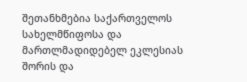შეთანხმებია საქართველოს სახელმწიფოსა და მართლმადიდებელ ეკლესიას შორის და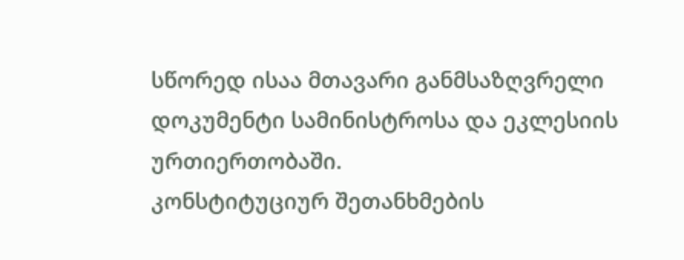სწორედ ისაა მთავარი განმსაზღვრელი დოკუმენტი სამინისტროსა და ეკლესიის ურთიერთობაში.
კონსტიტუციურ შეთანხმების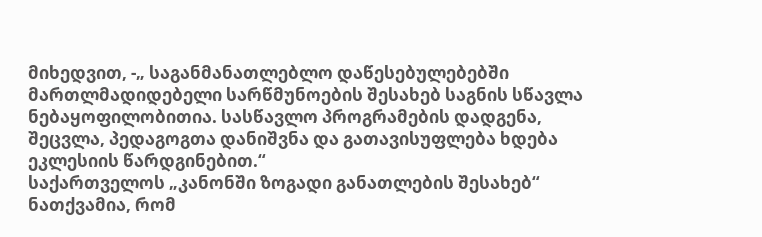მიხედვით, -„ საგანმანათლებლო დაწესებულებებში მართლმადიდებელი სარწმუნოების შესახებ საგნის სწავლა ნებაყოფილობითია. სასწავლო პროგრამების დადგენა, შეცვლა, პედაგოგთა დანიშვნა და გათავისუფლება ხდება ეკლესიის წარდგინებით.“
საქართველოს „კანონში ზოგადი განათლების შესახებ“ ნათქვამია, რომ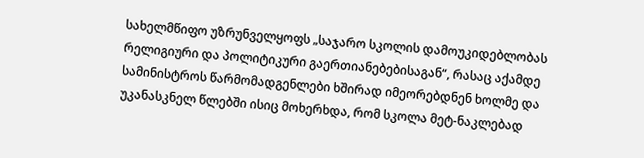სახელმწიფო უზრუნველყოფს „საჯარო სკოლის დამოუკიდებლობას რელიგიური და პოლიტიკური გაერთიანებებისაგან“, რასაც აქამდე სამინისტროს წარმომადგენლები ხშირად იმეორებდნენ ხოლმე და უკანასკნელ წლებში ისიც მოხერხდა, რომ სკოლა მეტ-ნაკლებად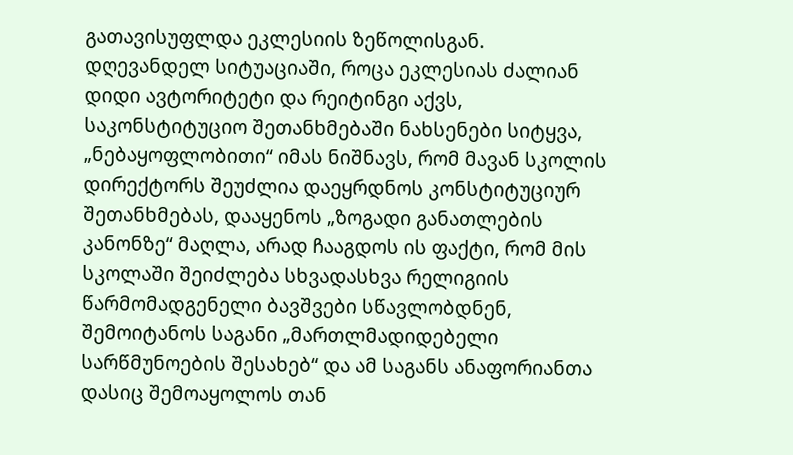გათავისუფლდა ეკლესიის ზეწოლისგან.
დღევანდელ სიტუაციაში, როცა ეკლესიას ძალიან დიდი ავტორიტეტი და რეიტინგი აქვს, საკონსტიტუციო შეთანხმებაში ნახსენები სიტყვა, „ნებაყოფლობითი“ იმას ნიშნავს, რომ მავან სკოლის დირექტორს შეუძლია დაეყრდნოს კონსტიტუციურ შეთანხმებას, დააყენოს „ზოგადი განათლების კანონზე“ მაღლა, არად ჩააგდოს ის ფაქტი, რომ მის სკოლაში შეიძლება სხვადასხვა რელიგიის წარმომადგენელი ბავშვები სწავლობდნენ, შემოიტანოს საგანი „მართლმადიდებელი სარწმუნოების შესახებ“ და ამ საგანს ანაფორიანთა დასიც შემოაყოლოს თან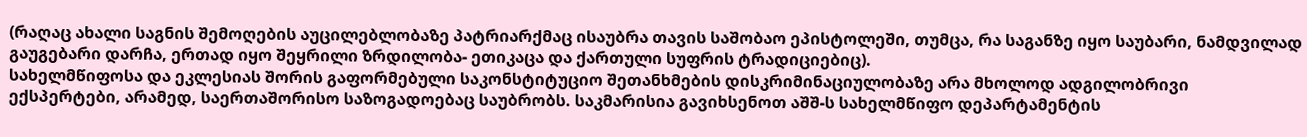(რაღაც ახალი საგნის შემოღების აუცილებლობაზე პატრიარქმაც ისაუბრა თავის საშობაო ეპისტოლეში, თუმცა, რა საგანზე იყო საუბარი, ნამდვილად გაუგებარი დარჩა, ერთად იყო შეყრილი ზრდილობა- ეთიკაცა და ქართული სუფრის ტრადიციებიც).
სახელმწიფოსა და ეკლესიას შორის გაფორმებული საკონსტიტუციო შეთანხმების დისკრიმინაციულობაზე არა მხოლოდ ადგილობრივი ექსპერტები, არამედ, საერთაშორისო საზოგადოებაც საუბრობს. საკმარისია გავიხსენოთ აშშ-ს სახელმწიფო დეპარტამენტის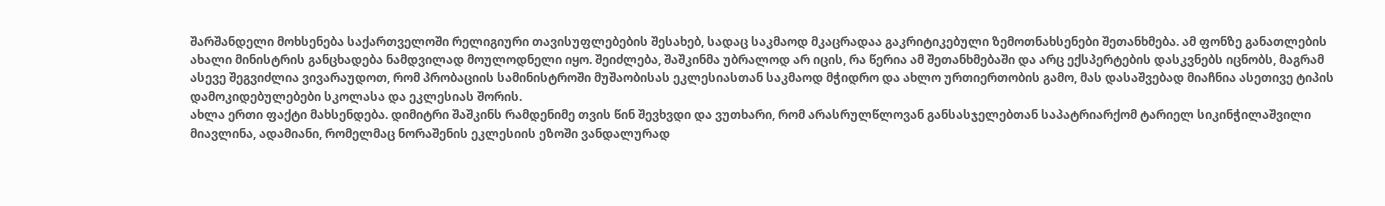შარშანდელი მოხსენება საქართველოში რელიგიური თავისუფლებების შესახებ, სადაც საკმაოდ მკაცრადაა გაკრიტიკებული ზემოთნახსენები შეთანხმება. ამ ფონზე განათლების ახალი მინისტრის განცხადება ნამდვილად მოულოდნელი იყო. შეიძლება, შაშკინმა უბრალოდ არ იცის, რა წერია ამ შეთანხმებაში და არც ექსპერტების დასკვნებს იცნობს, მაგრამ ასევე შეგვიძლია ვივარაუდოთ, რომ პრობაციის სამინისტროში მუშაობისას ეკლესიასთან საკმაოდ მჭიდრო და ახლო ურთიერთობის გამო, მას დასაშვებად მიაჩნია ასეთივე ტიპის დამოკიდებულებები სკოლასა და ეკლესიას შორის.
ახლა ერთი ფაქტი მახსენდება. დიმიტრი შაშკინს რამდენიმე თვის წინ შევხვდი და ვუთხარი, რომ არასრულწლოვან განსასჯელებთან საპატრიარქომ ტარიელ სიკინჭილაშვილი მიავლინა, ადამიანი, რომელმაც ნორაშენის ეკლესიის ეზოში ვანდალურად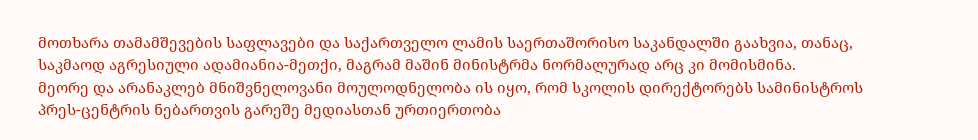მოთხარა თამამშევების საფლავები და საქართველო ლამის საერთაშორისო საკანდალში გაახვია, თანაც, საკმაოდ აგრესიული ადამიანია-მეთქი, მაგრამ მაშინ მინისტრმა ნორმალურად არც კი მომისმინა.
მეორე და არანაკლებ მნიშვნელოვანი მოულოდნელობა ის იყო, რომ სკოლის დირექტორებს სამინისტროს პრეს-ცენტრის ნებართვის გარეშე მედიასთან ურთიერთობა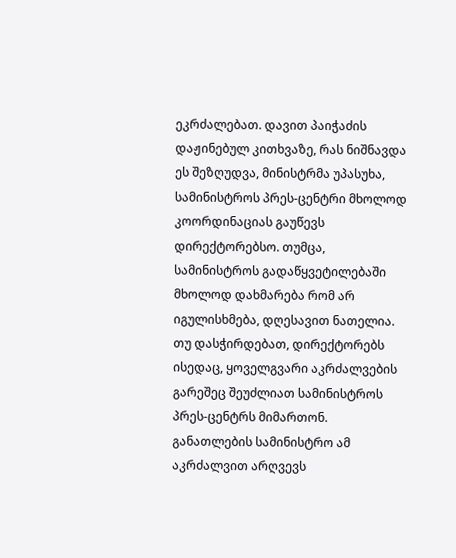ეკრძალებათ. დავით პაიჭაძის დაჟინებულ კითხვაზე, რას ნიშნავდა ეს შეზღუდვა, მინისტრმა უპასუხა, სამინისტროს პრეს-ცენტრი მხოლოდ კოორდინაციას გაუწევს დირექტორებსო. თუმცა, სამინისტროს გადაწყვეტილებაში მხოლოდ დახმარება რომ არ იგულისხმება, დღესავით ნათელია. თუ დასჭირდებათ, დირექტორებს ისედაც, ყოველგვარი აკრძალვების გარეშეც შეუძლიათ სამინისტროს პრეს-ცენტრს მიმართონ. განათლების სამინისტრო ამ აკრძალვით არღვევს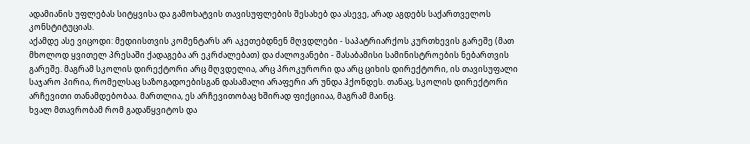ადამიანის უფლებას სიტყვისა და გამოხატვის თავისუფლების შესახებ და ასევე, არად აგდებს საქართველოს კონსტიტუციას.
აქამდე ასე ვიცოდი: მედიისთვის კომენტარს არ აკეთებდნენ მღვდლები - საპატრიარქოს კურთხევის გარეშე (მათ მხოლოდ ყვითელ პრესაში ქადაგება არ ეკრძალებათ) და ძალოვანები - შასაბამისი სამინისტროების ნებართვის გარეშე. მაგრამ სკოლის დირექტორი არც მღვდელია, არც პროკურორი და არც ციხის დირექტორი, ის თავისუფალი საჯარო პირია, რომელსაც საზოგადოებისგან დასამალი არაფერი არ უნდა ჰქონდეს. თანაც, სკოლის დირექტორი არჩევითი თანამდებობაა. მართლია, ეს არჩევითობაც ხშირად ფიქციიაა, მაგრამ მაინც.
ხვალ მთავრობამ რომ გადაწყვიტოს და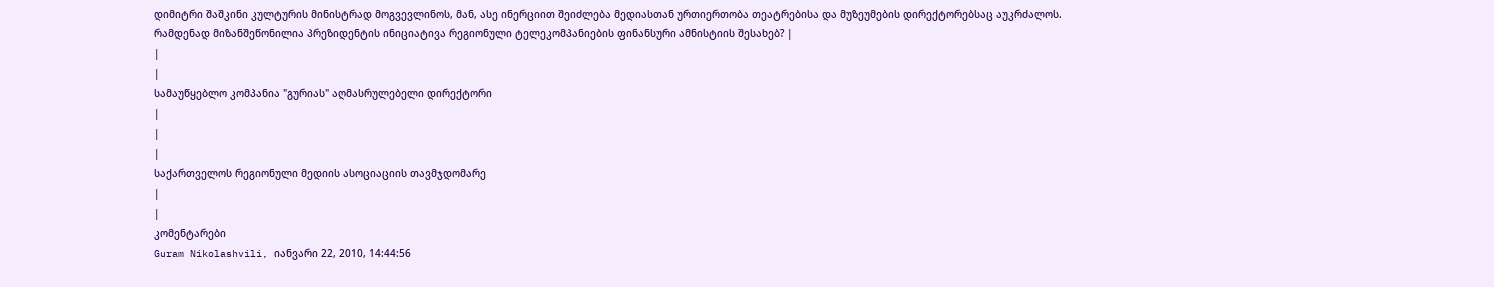დიმიტრი შაშკინი კულტურის მინისტრად მოგვევლინოს, მან, ასე ინერციით შეიძლება მედიასთან ურთიერთობა თეატრებისა და მუზეუმების დირექტორებსაც აუკრძალოს.
რამდენად მიზანშეწონილია პრეზიდენტის ინიციატივა რეგიონული ტელეკომპანიების ფინანსური ამნისტიის შესახებ? |
|
|
სამაუწყებლო კომპანია "გურიას" აღმასრულებელი დირექტორი
|
|
|
საქართველოს რეგიონული მედიის ასოციაციის თავმჯდომარე
|
|
კომენტარები
Guram Nikolashvili, იანვარი 22, 2010, 14:44:56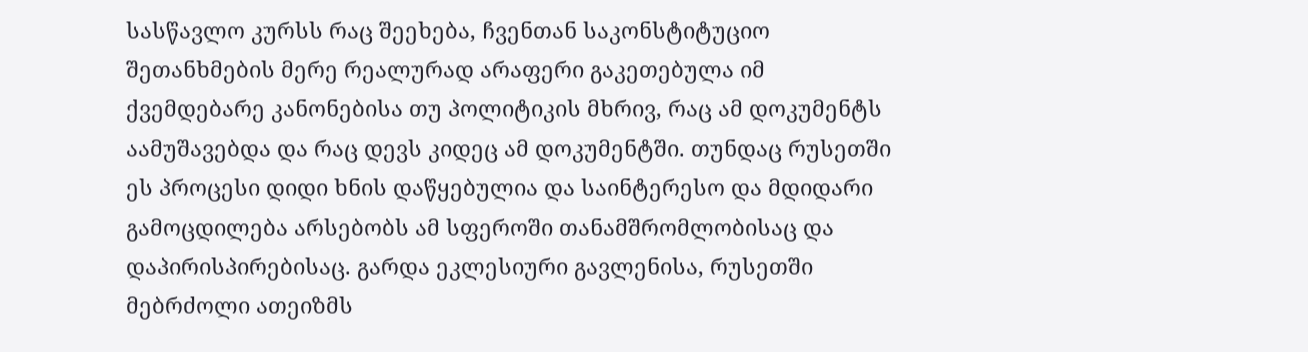სასწავლო კურსს რაც შეეხება, ჩვენთან საკონსტიტუციო შეთანხმების მერე რეალურად არაფერი გაკეთებულა იმ ქვემდებარე კანონებისა თუ პოლიტიკის მხრივ, რაც ამ დოკუმენტს აამუშავებდა და რაც დევს კიდეც ამ დოკუმენტში. თუნდაც რუსეთში ეს პროცესი დიდი ხნის დაწყებულია და საინტერესო და მდიდარი გამოცდილება არსებობს ამ სფეროში თანამშრომლობისაც და დაპირისპირებისაც. გარდა ეკლესიური გავლენისა, რუსეთში მებრძოლი ათეიზმს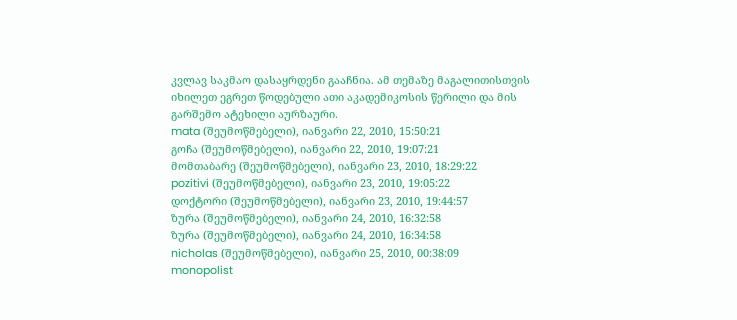კვლავ საკმაო დასაყრდენი გააჩნია. ამ თემაზე მაგალითისთვის იხილეთ ეგრეთ წოდებული ათი აკადემიკოსის წერილი და მის გარშემო ატეხილი აურზაური.
mata (შეუმოწმებელი), იანვარი 22, 2010, 15:50:21
გოჩა (შეუმოწმებელი), იანვარი 22, 2010, 19:07:21
მომთაბარე (შეუმოწმებელი), იანვარი 23, 2010, 18:29:22
pozitivi (შეუმოწმებელი), იანვარი 23, 2010, 19:05:22
დოქტორი (შეუმოწმებელი), იანვარი 23, 2010, 19:44:57
ზურა (შეუმოწმებელი), იანვარი 24, 2010, 16:32:58
ზურა (შეუმოწმებელი), იანვარი 24, 2010, 16:34:58
nicholas (შეუმოწმებელი), იანვარი 25, 2010, 00:38:09
monopolist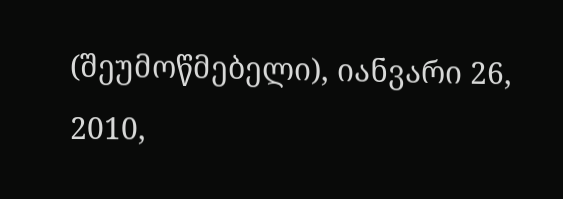(შეუმოწმებელი), იანვარი 26, 2010,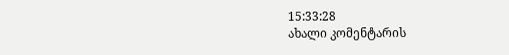15:33:28
ახალი კომენტარის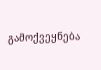გამოქვეყნება